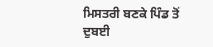ਮਿਸਤਰੀ ਬਣਕੇ ਪਿੰਡ ਤੋਂ ਦੁਬਈ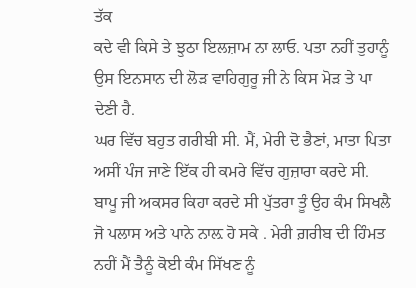ਤੱਕ
ਕਦੇ ਵੀ ਕਿਸੇ ਤੇ ਝੁਠਾ ਇਲਜ਼ਾਮ ਨਾ ਲਾਓ. ਪਤਾ ਨਹੀਂ ਤੁਹਾਨੂੰ ਉਸ ਇਨਸਾਨ ਦੀ ਲੋੜ ਵਾਹਿਗੁਰੂ ਜੀ ਨੇ ਕਿਸ ਮੋੜ ਤੇ ਪਾ ਦੇਣੀ ਹੈ.
ਘਰ ਵਿੱਚ ਬਹੁਤ ਗਰੀਬੀ ਸੀ. ਮੈਂ, ਮੇਰੀ ਦੋ ਭੈਣਾਂ, ਮਾਤਾ ਪਿਤਾ ਅਸੀਂ ਪੰਜ ਜਾਣੇ ਇੱਕ ਹੀ ਕਮਰੇ ਵਿੱਚ ਗੁਜ਼ਾਰਾ ਕਰਦੇ ਸੀ. ਬਾਪੂ ਜੀ ਅਕਸਰ ਕਿਹਾ ਕਰਦੇ ਸੀ ਪੁੱਤਰਾ ਤੂੰ ਉਹ ਕੰਮ ਸਿਖਲੈ ਜੋ ਪਲਾਸ ਅਤੇ ਪਾਨੇ ਨਾਲ਼ ਹੋ ਸਕੇ . ਮੇਰੀ ਗ਼ਰੀਬ ਦੀ ਹਿੰਮਤ ਨਹੀਂ ਮੈਂ ਤੈਨੂੰ ਕੋਈ ਕੰਮ ਸਿੱਖਣ ਨੂੰ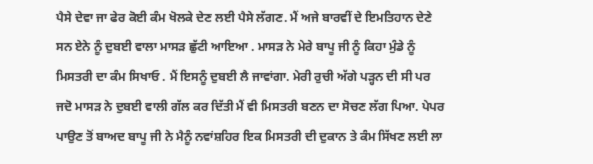ਪੈਸੇ ਦੇਵਾ ਜਾ ਫੇਰ ਕੋਈ ਕੰਮ ਖੋਲਕੇ ਦੇਣ ਲਈ ਪੈਸੇ ਲੱਗਣ. ਮੈਂ ਅਜੇ ਬਾਰਵੀਂ ਦੇ ਇਮਤਿਹਾਨ ਦੇਣੇ ਸਨ ਏਨੇ ਨੂੰ ਦੁਬਈ ਵਾਲਾ ਮਾਸੜ ਛੁੱਟੀ ਆਇਆ . ਮਾਸੜ ਨੇ ਮੇਰੇ ਬਾਪੂ ਜੀ ਨੂੰ ਕਿਹਾ ਮੁੰਡੇ ਨੂੰ ਮਿਸਤਰੀ ਦਾ ਕੰਮ ਸਿਖਾਓ . ਮੈਂ ਇਸਨੂੰ ਦੁਬਈ ਲੈ ਜਾਵਾਂਗਾ. ਮੇਰੀ ਰੁਚੀ ਅੱਗੇ ਪੜ੍ਹਨ ਦੀ ਸੀ ਪਰ ਜਦੋ ਮਾਸੜ ਨੇ ਦੁਬਈ ਵਾਲੀ ਗੱਲ ਕਰ ਦਿੱਤੀ ਮੈਂ ਵੀ ਮਿਸਤਰੀ ਬਣਨ ਦਾ ਸੋਚਣ ਲੱਗ ਪਿਆ. ਪੇਪਰ ਪਾਉਣ ਤੋਂ ਬਾਅਦ ਬਾਪੂ ਜੀ ਨੇ ਮੈਨੂੰ ਨਵਾਂਸ਼ਹਿਰ ਇਕ ਮਿਸਤਰੀ ਦੀ ਦੁਕਾਨ ਤੇ ਕੰਮ ਸਿੱਖਣ ਲਈ ਲਾ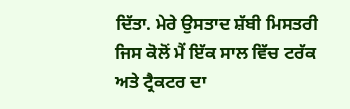ਦਿੱਤਾ. ਮੇਰੇ ਉਸਤਾਦ ਸ਼ੱਬੀ ਮਿਸਤਰੀ ਜਿਸ ਕੋਲੋਂ ਮੈਂ ਇੱਕ ਸਾਲ ਵਿੱਚ ਟਰੱਕ ਅਤੇ ਟ੍ਰੈਕਟਰ ਦਾ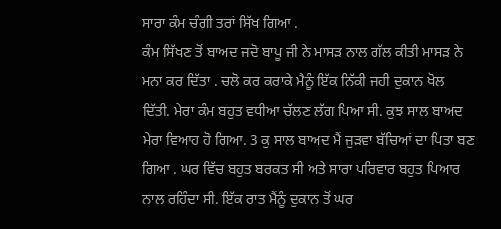ਸਾਰਾ ਕੰਮ ਚੰਗੀ ਤਰਾਂ ਸਿੱਖ ਗਿਆ .
ਕੰਮ ਸਿੱਖਣ ਤੋਂ ਬਾਅਦ ਜਦੋ ਬਾਪੂ ਜੀ ਨੇ ਮਾਸੜ ਨਾਲ ਗੱਲ ਕੀਤੀ ਮਾਸੜ ਨੇ ਮਨਾ ਕਰ ਦਿੱਤਾ . ਚਲੋ ਕਰ ਕਰਾਕੇ ਮੈਨੂੰ ਇੱਕ ਨਿੱਕੀ ਜਹੀ ਦੁਕਾਨ ਖੋਲ ਦਿੱਤੀ. ਮੇਰਾ ਕੰਮ ਬਹੁਤ ਵਧੀਆ ਚੱਲਣ ਲੱਗ ਪਿਆ ਸੀ. ਕੁਝ ਸਾਲ ਬਾਅਦ ਮੇਰਾ ਵਿਆਹ ਹੋ ਗਿਆ. 3 ਕੁ ਸਾਲ ਬਾਅਦ ਮੈਂ ਜੁੜਵਾ ਬੱਚਿਆਂ ਦਾ ਪਿਤਾ ਬਣ ਗਿਆ . ਘਰ ਵਿੱਚ ਬਹੁਤ ਬਰਕਤ ਸੀ ਅਤੇ ਸਾਰਾ ਪਰਿਵਾਰ ਬਹੁਤ ਪਿਆਰ ਨਾਲ ਰਹਿੰਦਾ ਸੀ. ਇੱਕ ਰਾਤ ਮੈਂਨੂੰ ਦੁਕਾਨ ਤੋਂ ਘਰ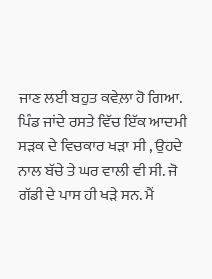ਜਾਣ ਲਈ ਬਹੁਤ ਕਵੇਲ਼ਾ ਹੋ ਗਿਆ. ਪਿੰਡ ਜਾਂਦੇ ਰਸਤੇ ਵਿੱਚ ਇੱਕ ਆਦਮੀ ਸੜਕ ਦੇ ਵਿਚਕਾਰ ਖੜਾ ਸੀ , ਉਹਦੇ ਨਾਲ ਬੱਚੇ ਤੇ ਘਰ ਵਾਲੀ ਵੀ ਸੀ. ਜੋ ਗੱਡੀ ਦੇ ਪਾਸ ਹੀ ਖੜੇ ਸਨ. ਮੈਂ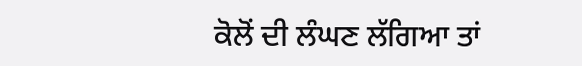ਕੋਲੋਂ ਦੀ ਲੰਘਣ ਲੱਗਿਆ ਤਾਂ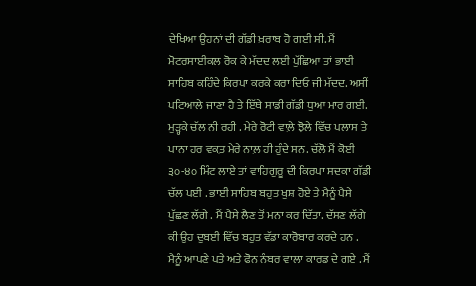ਦੇਖਿਆ ਉਹਨਾਂ ਦੀ ਗੱਡੀ ਖ਼ਰਾਬ ਹੋ ਗਈ ਸੀ. ਮੈਂ ਮੋਟਰਸਾਈਕਲ ਰੋਕ ਕੇ ਮੱਦਦ ਲਈ ਪੁੱਛਿਆ ਤਾਂ ਭਾਈ ਸਾਹਿਬ ਕਹਿੰਦੇ ਕਿਰਪਾ ਕਰਕੇ ਕਰਾ ਦਿਓ ਜੀ ਮੱਦਦ. ਅਸੀਂ ਪਟਿਆਲੇ ਜਾਣਾ ਹੈ ਤੇ ਇੱਥੇ ਸਾਡੀ ਗੱਡੀ ਧੁਆ ਮਾਰ ਗਈ. ਮੁੜ੍ਹਕੇ ਚੱਲ ਨੀ ਰਹੀ . ਮੇਰੇ ਰੋਟੀ ਵਾਲ਼ੇ ਝੋਲੇ ਵਿੱਚ ਪਲਾਸ ਤੇ ਪਾਨਾ ਹਰ ਵਕ਼ਤ ਮੇਰੇ ਨਾਲ਼ ਹੀ ਹੁੰਦੇ ਸਨ. ਚੱਲੋ ਮੈਂ ਕੋਈ ੩੦-੪੦ ਮਿੰਟ ਲਾਏ ਤਾਂ ਵਾਹਿਗੁਰੂ ਦੀ ਕਿਰਪਾ ਸਦਕਾ ਗੱਡੀ ਚੱਲ ਪਈ . ਭਾਈ ਸਾਹਿਬ ਬਹੁਤ ਖੁਸ਼ ਹੋਏ ਤੇ ਮੈਨੂੰ ਪੈਸੇ ਪੁੱਛਣ ਲੱਗੇ . ਮੈਂ ਪੈਸੇ ਲੈਣ ਤੋਂ ਮਨਾ ਕਰ ਦਿੱਤਾ. ਦੱਸਣ ਲੱਗੇ ਕੀ ਉਹ ਦੁਬਈ ਵਿੱਚ ਬਹੁਤ ਵੱਡਾ ਕਾਰੋਬਾਰ ਕਰਦੇ ਹਨ . ਮੈਨੂੰ ਆਪਣੇ ਪਤੇ ਅਤੇ ਫੋਨ ਨੰਬਰ ਵਾਲਾ ਕਾਰਡ ਦੇ ਗਏ . ਮੈਂ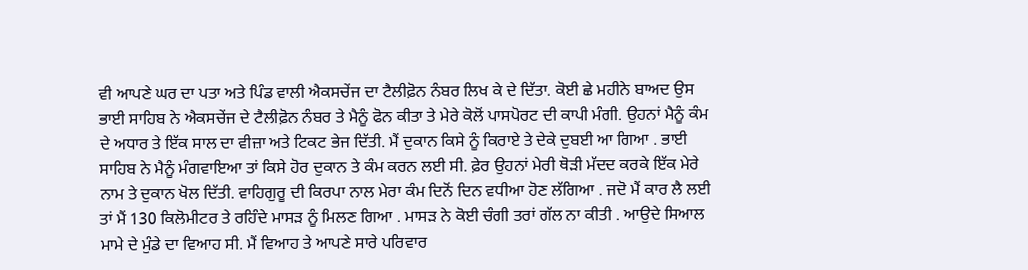ਵੀ ਆਪਣੇ ਘਰ ਦਾ ਪਤਾ ਅਤੇ ਪਿੰਡ ਵਾਲੀ ਐਕਸਚੇਂਜ ਦਾ ਟੈਲੀਫ਼ੋਨ ਨੰਬਰ ਲਿਖ ਕੇ ਦੇ ਦਿੱਤਾ. ਕੋਈ ਛੇ ਮਹੀਨੇ ਬਾਅਦ ਉਸ ਭਾਈ ਸਾਹਿਬ ਨੇ ਐਕਸਚੇਂਜ ਦੇ ਟੈਲੀਫ਼ੋਨ ਨੰਬਰ ਤੇ ਮੈਨੂੰ ਫੋਨ ਕੀਤਾ ਤੇ ਮੇਰੇ ਕੋਲੋਂ ਪਾਸਪੋਰਟ ਦੀ ਕਾਪੀ ਮੰਗੀ. ਉਹਨਾਂ ਮੈਨੂੰ ਕੰਮ ਦੇ ਅਧਾਰ ਤੇ ਇੱਕ ਸਾਲ ਦਾ ਵੀਜ਼ਾ ਅਤੇ ਟਿਕਟ ਭੇਜ ਦਿੱਤੀ. ਮੈਂ ਦੁਕਾਨ ਕਿਸੇ ਨੂੰ ਕਿਰਾਏ ਤੇ ਦੇਕੇ ਦੁਬਈ ਆ ਗਿਆ . ਭਾਈ ਸਾਹਿਬ ਨੇ ਮੈਨੂੰ ਮੰਗਵਾਇਆ ਤਾਂ ਕਿਸੇ ਹੋਰ ਦੁਕਾਨ ਤੇ ਕੰਮ ਕਰਨ ਲਈ ਸੀ. ਫ਼ੇਰ ਉਹਨਾਂ ਮੇਰੀ ਥੋੜੀ ਮੱਦਦ ਕਰਕੇ ਇੱਕ ਮੇਰੇ ਨਾਮ ਤੇ ਦੁਕਾਨ ਖੋਲ ਦਿੱਤੀ. ਵਾਹਿਗੁਰੂ ਦੀ ਕਿਰਪਾ ਨਾਲ ਮੇਰਾ ਕੰਮ ਦਿਨੋਂ ਦਿਨ ਵਧੀਆ ਹੋਣ ਲੱਗਿਆ . ਜਦੋ ਮੈਂ ਕਾਰ ਲੈ ਲਈ ਤਾਂ ਮੈਂ 130 ਕਿਲੋਮੀਟਰ ਤੇ ਰਹਿੰਦੇ ਮਾਸੜ ਨੂੰ ਮਿਲਣ ਗਿਆ . ਮਾਸੜ ਨੇ ਕੋਈ ਚੰਗੀ ਤਰਾਂ ਗੱਲ ਨਾ ਕੀਤੀ . ਆਉਦੇ ਸਿਆਲ ਮਾਮੇ ਦੇ ਮੁੰਡੇ ਦਾ ਵਿਆਹ ਸੀ. ਮੈਂ ਵਿਆਹ ਤੇ ਆਪਣੇ ਸਾਰੇ ਪਰਿਵਾਰ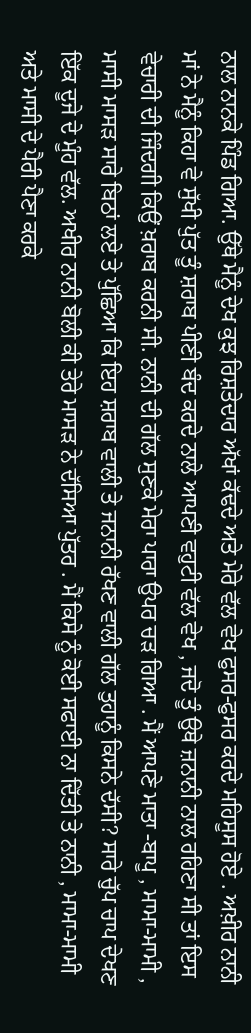ਨਾਲ ਨਾਨਕੇ ਪਿੰਡ ਗਿਆ. ਉੱਥੇ ਮੈਨੂੰ ਦੇਖ ਕੁਝ ਰਿਸ਼ਤੇਦਾਰ ਅੱਖਾਂ ਕੱਢਦੇ ਅਤੇ ਮੇਰੇ ਵੱਲ ਵੇਖ ਫੁਸਰ-ਫੁਸਰ ਕਰਦੇ ਮਹਿਸੂਸ ਹੋਏ . ਅਖ਼ੀਰ ਨਾਨੀ ਮਾਂ ਨੇ ਮੈਨੂੰ ਕਿਹਾ ਵੇ ਸੁੱਖੀ ਪੁੱਤ ਤੂੰ ਸ਼ਰਾਬ ਪੀਣੀ ਬੰਦ ਕਰਦੇ ਨਾਲੇ ਆਪਣੀ ਵਹੁਟੀ ਵੱਲ ਵੇਖ , ਜਦੋ ਤੂੰ ਉਥੇ ਜ਼ਨਾਨੀ ਨਾਲ ਰਹਿਣਾ ਸੀ ਤਾਂ ਇਸ ਵੇਚਾਰੀ ਦੀ ਜਿੰਦਗੀ ਕਿਉਂ ਖ਼ਰਾਬ ਕਰਨੀ ਸੀ. ਨਾਨੀ ਦੀ ਗੱਲ ਸੁਣਕੇ ਮੇਰਾ ਪਾਰਾ ਉਪਰ ਚੜ ਗਿਆ . ਮੈਂ ਆਪਣੇ ਮਾਤਾ -ਬਾਪੂ , ਮਾਮਾ-ਮਾਮੀ , ਮਾਸੀ ਮਾਸੜ ਸਾਰੇ ਬਿਠਾਂ ਲਏ ਤੇ ਪੁੱਛਿਆ ਕਿ ਇਹ ਸ਼ਰਾਬ ਵਾਲੀ ਤੇ ਜਨਾਨੀ ਰੱਖਣ ਵਾਲੀ ਗੱਲ ਤੁਹਾਨੂੰ ਕਿਸਨੇ ਦੱਸੀ? ਸਾਰੇ ਚੁੱਪ ਚਾਪ ਦੇਖਣ ਇੱਕ ਦੂਜੇ ਦੇ ਮੂੰਹ ਵੱਲ. ਅਖੀਰ ਨਾਨੀ ਬੋਲੀ ਕੀ ਤੇਰੇ ਮਾਸੜ ਨੇ ਦੱਸਿਆ ਪੁੱਤਰ . ਮੈਂ ਕਿਸੇ ਨੂੰ ਕੋਈ ਸਫਾਈ ਨਾ ਦਿੱਤੀ ਤੇ ਨਾਨੀ , ਮਾਮਾ-ਮਾਮੀ ਅਤੇ ਮਾਸੀ ਦੇ ਪੈਰੀ ਪੈਣਾ ਕਰਕੇ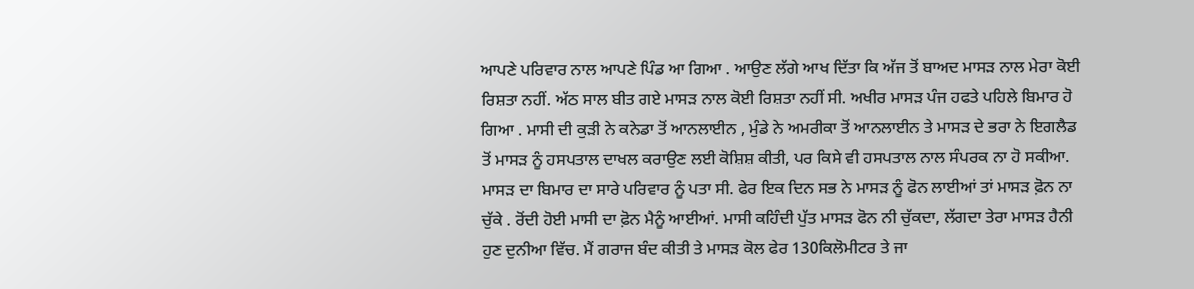ਆਪਣੇ ਪਰਿਵਾਰ ਨਾਲ ਆਪਣੇ ਪਿੰਡ ਆ ਗਿਆ . ਆਉਣ ਲੱਗੇ ਆਖ ਦਿੱਤਾ ਕਿ ਅੱਜ ਤੋਂ ਬਾਅਦ ਮਾਸੜ ਨਾਲ ਮੇਰਾ ਕੋਈ ਰਿਸ਼ਤਾ ਨਹੀਂ. ਅੱਠ ਸਾਲ ਬੀਤ ਗਏ ਮਾਸੜ ਨਾਲ ਕੋਈ ਰਿਸ਼ਤਾ ਨਹੀਂ ਸੀ. ਅਖੀਰ ਮਾਸੜ ਪੰਜ ਹਫਤੇ ਪਹਿਲੇ ਬਿਮਾਰ ਹੋ ਗਿਆ . ਮਾਸੀ ਦੀ ਕੁੜੀ ਨੇ ਕਨੇਡਾ ਤੋਂ ਆਨਲਾਈਨ , ਮੁੰਡੇ ਨੇ ਅਮਰੀਕਾ ਤੋਂ ਆਨਲਾਈਨ ਤੇ ਮਾਸੜ ਦੇ ਭਰਾ ਨੇ ਇਗਲੈਡ ਤੋਂ ਮਾਸੜ ਨੂੰ ਹਸਪਤਾਲ ਦਾਖਲ ਕਰਾਉਣ ਲਈ ਕੋਸ਼ਿਸ਼ ਕੀਤੀ, ਪਰ ਕਿਸੇ ਵੀ ਹਸਪਤਾਲ ਨਾਲ ਸੰਪਰਕ ਨਾ ਹੋ ਸਕੀਆ. ਮਾਸੜ ਦਾ ਬਿਮਾਰ ਦਾ ਸਾਰੇ ਪਰਿਵਾਰ ਨੂੰ ਪਤਾ ਸੀ. ਫੇਰ ਇਕ ਦਿਨ ਸਭ ਨੇ ਮਾਸੜ ਨੂੰ ਫੋਨ ਲਾਈਆਂ ਤਾਂ ਮਾਸੜ ਫ਼ੋਨ ਨਾ ਚੁੱਕੇ . ਰੋਂਦੀ ਹੋਈ ਮਾਸੀ ਦਾ ਫ਼ੋਨ ਮੈਨੂੰ ਆਈਆਂ. ਮਾਸੀ ਕਹਿੰਦੀ ਪੁੱਤ ਮਾਸੜ ਫੋਨ ਨੀ ਚੁੱਕਦਾ, ਲੱਗਦਾ ਤੇਰਾ ਮਾਸੜ ਹੈਨੀ ਹੁਣ ਦੁਨੀਆ ਵਿੱਚ. ਮੈਂ ਗਰਾਜ ਬੰਦ ਕੀਤੀ ਤੇ ਮਾਸੜ ਕੋਲ ਫੇਰ 130ਕਿਲੋਮੀਟਰ ਤੇ ਜਾ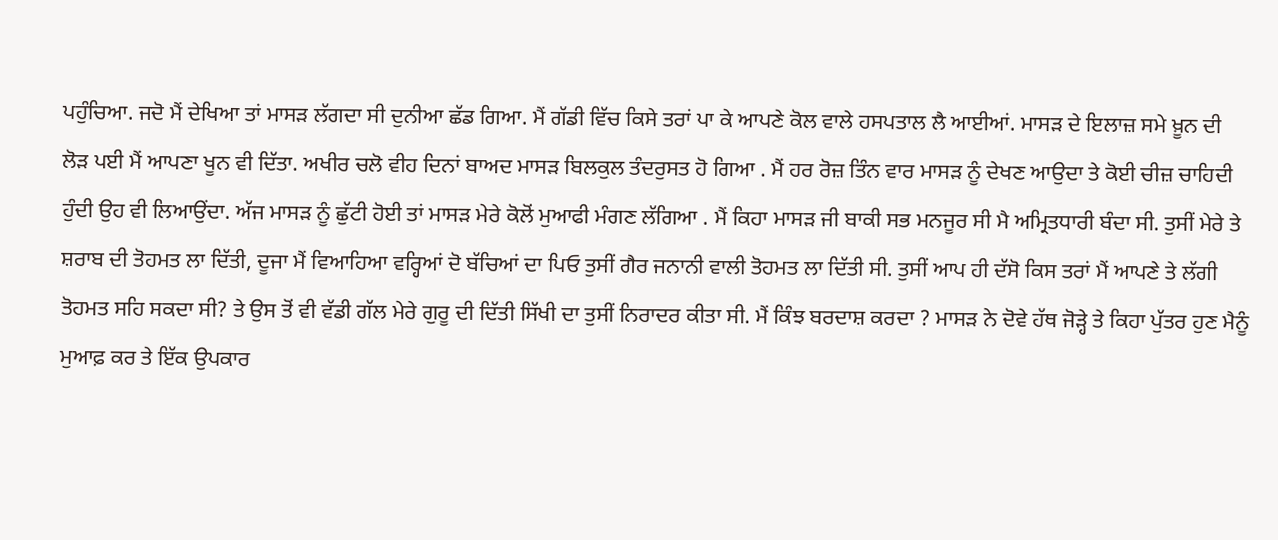ਪਹੁੰਚਿਆ. ਜਦੋ ਮੈਂ ਦੇਖਿਆ ਤਾਂ ਮਾਸੜ ਲੱਗਦਾ ਸੀ ਦੁਨੀਆ ਛੱਡ ਗਿਆ. ਮੈਂ ਗੱਡੀ ਵਿੱਚ ਕਿਸੇ ਤਰਾਂ ਪਾ ਕੇ ਆਪਣੇ ਕੋਲ ਵਾਲੇ ਹਸਪਤਾਲ ਲੈ ਆਈਆਂ. ਮਾਸੜ ਦੇ ਇਲਾਜ਼ ਸਮੇ ਖ਼ੂਨ ਦੀ ਲੋੜ ਪਈ ਮੈਂ ਆਪਣਾ ਖੂਨ ਵੀ ਦਿੱਤਾ. ਅਖੀਰ ਚਲੋ ਵੀਹ ਦਿਨਾਂ ਬਾਅਦ ਮਾਸੜ ਬਿਲਕੁਲ ਤੰਦਰੁਸਤ ਹੋ ਗਿਆ . ਮੈਂ ਹਰ ਰੋਜ਼ ਤਿੰਨ ਵਾਰ ਮਾਸੜ ਨੂੰ ਦੇਖਣ ਆਉਦਾ ਤੇ ਕੋਈ ਚੀਜ਼ ਚਾਹਿਦੀ ਹੁੰਦੀ ਉਹ ਵੀ ਲਿਆਉਂਦਾ. ਅੱਜ ਮਾਸੜ ਨੂੰ ਛੁੱਟੀ ਹੋਈ ਤਾਂ ਮਾਸੜ ਮੇਰੇ ਕੋਲੋਂ ਮੁਆਫੀ ਮੰਗਣ ਲੱਗਿਆ . ਮੈਂ ਕਿਹਾ ਮਾਸੜ ਜੀ ਬਾਕੀ ਸਭ ਮਨਜੂਰ ਸੀ ਮੈ ਅਮ੍ਰਿਤਧਾਰੀ ਬੰਦਾ ਸੀ. ਤੁਸੀਂ ਮੇਰੇ ਤੇ ਸ਼ਰਾਬ ਦੀ ਤੋਹਮਤ ਲਾ ਦਿੱਤੀ, ਦੂਜਾ ਮੈਂ ਵਿਆਹਿਆ ਵਰ੍ਹਿਆਂ ਦੋ ਬੱਚਿਆਂ ਦਾ ਪਿਓ ਤੁਸੀਂ ਗੈਰ ਜਨਾਨੀ ਵਾਲੀ ਤੋਹਮਤ ਲਾ ਦਿੱਤੀ ਸੀ. ਤੁਸੀਂ ਆਪ ਹੀ ਦੱਸੋ ਕਿਸ ਤਰਾਂ ਮੈਂ ਆਪਣੇ ਤੇ ਲੱਗੀ ਤੋਹਮਤ ਸਹਿ ਸਕਦਾ ਸੀ? ਤੇ ਉਸ ਤੋਂ ਵੀ ਵੱਡੀ ਗੱਲ ਮੇਰੇ ਗੁਰੂ ਦੀ ਦਿੱਤੀ ਸਿੱਖੀ ਦਾ ਤੁਸੀਂ ਨਿਰਾਦਰ ਕੀਤਾ ਸੀ. ਮੈਂ ਕਿੰਝ ਬਰਦਾਸ਼ ਕਰਦਾ ? ਮਾਸੜ ਨੇ ਦੋਵੇ ਹੱਥ ਜੋੜ੍ਹੇ ਤੇ ਕਿਹਾ ਪੁੱਤਰ ਹੁਣ ਮੈਨੂੰ ਮੁਆਫ਼ ਕਰ ਤੇ ਇੱਕ ਉਪਕਾਰ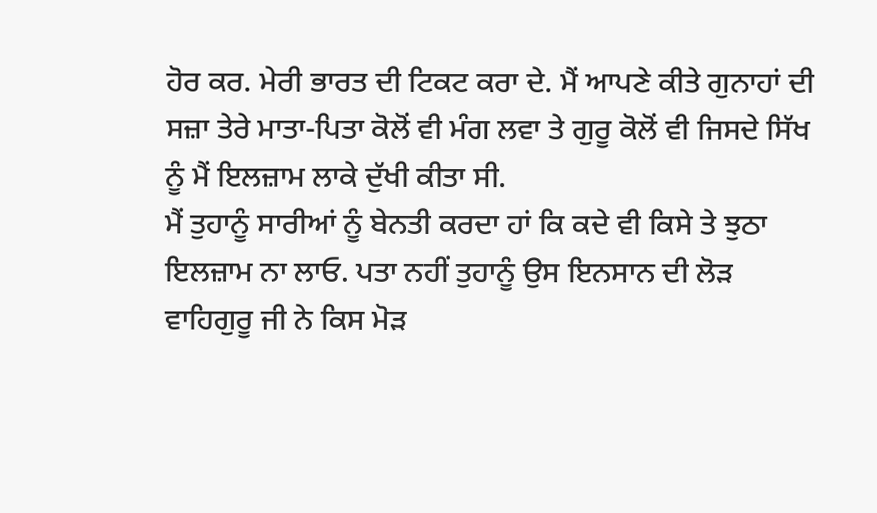ਹੋਰ ਕਰ. ਮੇਰੀ ਭਾਰਤ ਦੀ ਟਿਕਟ ਕਰਾ ਦੇ. ਮੈਂ ਆਪਣੇ ਕੀਤੇ ਗੁਨਾਹਾਂ ਦੀ ਸਜ਼ਾ ਤੇਰੇ ਮਾਤਾ-ਪਿਤਾ ਕੋਲੋਂ ਵੀ ਮੰਗ ਲਵਾ ਤੇ ਗੁਰੂ ਕੋਲੋਂ ਵੀ ਜਿਸਦੇ ਸਿੱਖ ਨੂੰ ਮੈਂ ਇਲਜ਼ਾਮ ਲਾਕੇ ਦੁੱਖੀ ਕੀਤਾ ਸੀ.
ਮੈਂ ਤੁਹਾਨੂੰ ਸਾਰੀਆਂ ਨੂੰ ਬੇਨਤੀ ਕਰਦਾ ਹਾਂ ਕਿ ਕਦੇ ਵੀ ਕਿਸੇ ਤੇ ਝੁਠਾ ਇਲਜ਼ਾਮ ਨਾ ਲਾਓ. ਪਤਾ ਨਹੀਂ ਤੁਹਾਨੂੰ ਉਸ ਇਨਸਾਨ ਦੀ ਲੋੜ ਵਾਹਿਗੁਰੂ ਜੀ ਨੇ ਕਿਸ ਮੋੜ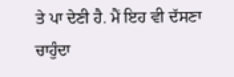ਤੇ ਪਾ ਦੇਣੀ ਹੈ. ਮੈਂ ਇਹ ਵੀ ਦੱਸਣਾ ਚਾਹੁੰਦਾ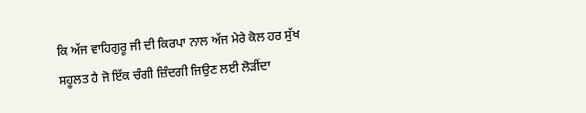ਕਿ ਅੱਜ ਵਾਹਿਗੁਰੂ ਜੀ ਦੀ ਕਿਰਪਾ ਨਾਲ ਅੱਜ ਮੇਰੇ ਕੋਲ ਹਰ ਸੁੱਖ ਸਹੂਲਤ ਹੈ ਜੋ ਇੱਕ ਚੰਗੀ ਜ਼ਿੰਦਗੀ ਜਿਉਣ ਲਈ ਲੋੜੀਂਦਾ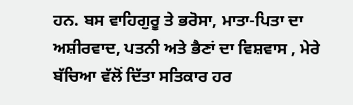ਹਨ. ਬਸ ਵਾਹਿਗੁਰੂ ਤੇ ਭਰੋਸਾ, ਮਾਤਾ-ਪਿਤਾ ਦਾ ਅਸ਼ੀਰਵਾਦ, ਪਤਨੀ ਅਤੇ ਭੈਣਾਂ ਦਾ ਵਿਸ਼ਵਾਸ , ਮੇਰੇ ਬੱਚਿਆ ਵੱਲੋਂ ਦਿੱਤਾ ਸਤਿਕਾਰ ਹਰ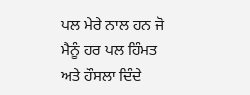ਪਲ ਮੇਰੇ ਨਾਲ ਹਨ ਜੋ ਮੈਨੂੰ ਹਰ ਪਲ ਹਿੰਮਤ ਅਤੇ ਹੌਸਲਾ ਦਿੰਦੇ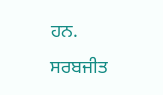ਹਨ.
ਸਰਬਜੀਤ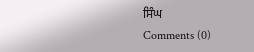ਸਿੰਘ
Comments (0)